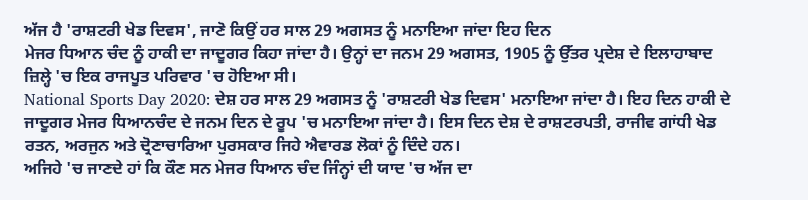ਅੱਜ ਹੈ 'ਰਾਸ਼ਟਰੀ ਖੇਡ ਦਿਵਸ', ਜਾਣੋ ਕਿਉਂ ਹਰ ਸਾਲ 29 ਅਗਸਤ ਨੂੰ ਮਨਾਇਆ ਜਾਂਦਾ ਇਹ ਦਿਨ
ਮੇਜਰ ਧਿਆਨ ਚੰਦ ਨੂੰ ਹਾਕੀ ਦਾ ਜਾਦੂਗਰ ਕਿਹਾ ਜਾਂਦਾ ਹੈ। ਉਨ੍ਹਾਂ ਦਾ ਜਨਮ 29 ਅਗਸਤ, 1905 ਨੂੰ ਉੱਤਰ ਪ੍ਰਦੇਸ਼ ਦੇ ਇਲਾਹਾਬਾਦ ਜ਼ਿਲ੍ਹੇ 'ਚ ਇਕ ਰਾਜਪੂਤ ਪਰਿਵਾਰ 'ਚ ਹੋਇਆ ਸੀ।
National Sports Day 2020: ਦੇਸ਼ ਹਰ ਸਾਲ 29 ਅਗਸਤ ਨੂੰ 'ਰਾਸ਼ਟਰੀ ਖੇਡ ਦਿਵਸ' ਮਨਾਇਆ ਜਾਂਦਾ ਹੈ। ਇਹ ਦਿਨ ਹਾਕੀ ਦੇ ਜਾਦੂਗਰ ਮੇਜਰ ਧਿਆਨਚੰਦ ਦੇ ਜਨਮ ਦਿਨ ਦੇ ਰੂਪ 'ਚ ਮਨਾਇਆ ਜਾਂਦਾ ਹੈ। ਇਸ ਦਿਨ ਦੇਸ਼ ਦੇ ਰਾਸ਼ਟਰਪਤੀ, ਰਾਜੀਵ ਗਾਂਧੀ ਖੇਡ ਰਤਨ, ਅਰਜੁਨ ਅਤੇ ਦ੍ਰੋਣਾਚਾਰਿਆ ਪੁਰਸਕਾਰ ਜਿਹੇ ਐਵਾਰਡ ਲੋਕਾਂ ਨੂੰ ਦਿੰਦੇ ਹਨ।
ਅਜਿਹੇ 'ਚ ਜਾਣਦੇ ਹਾਂ ਕਿ ਕੌਣ ਸਨ ਮੇਜਰ ਧਿਆਨ ਚੰਦ ਜਿੰਨ੍ਹਾਂ ਦੀ ਯਾਦ 'ਚ ਅੱਜ ਦਾ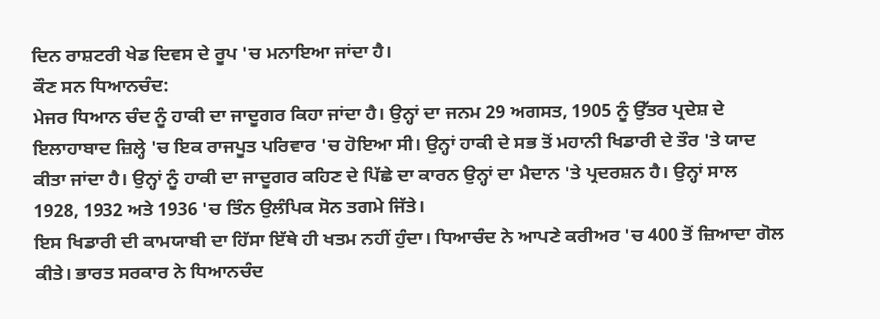ਦਿਨ ਰਾਸ਼ਟਰੀ ਖੇਡ ਦਿਵਸ ਦੇ ਰੂਪ 'ਚ ਮਨਾਇਆ ਜਾਂਦਾ ਹੈ।
ਕੌਣ ਸਨ ਧਿਆਨਚੰਦ:
ਮੇਜਰ ਧਿਆਨ ਚੰਦ ਨੂੰ ਹਾਕੀ ਦਾ ਜਾਦੂਗਰ ਕਿਹਾ ਜਾਂਦਾ ਹੈ। ਉਨ੍ਹਾਂ ਦਾ ਜਨਮ 29 ਅਗਸਤ, 1905 ਨੂੰ ਉੱਤਰ ਪ੍ਰਦੇਸ਼ ਦੇ ਇਲਾਹਾਬਾਦ ਜ਼ਿਲ੍ਹੇ 'ਚ ਇਕ ਰਾਜਪੂਤ ਪਰਿਵਾਰ 'ਚ ਹੋਇਆ ਸੀ। ਉਨ੍ਹਾਂ ਹਾਕੀ ਦੇ ਸਭ ਤੋਂ ਮਹਾਨੀ ਖਿਡਾਰੀ ਦੇ ਤੌਰ 'ਤੇ ਯਾਦ ਕੀਤਾ ਜਾਂਦਾ ਹੈ। ਉਨ੍ਹਾਂ ਨੂੰ ਹਾਕੀ ਦਾ ਜਾਦੂਗਰ ਕਹਿਣ ਦੇ ਪਿੱਛੇ ਦਾ ਕਾਰਨ ਉਨ੍ਹਾਂ ਦਾ ਮੈਦਾਨ 'ਤੇ ਪ੍ਰਦਰਸ਼ਨ ਹੈ। ਉਨ੍ਹਾਂ ਸਾਲ 1928, 1932 ਅਤੇ 1936 'ਚ ਤਿੰਨ ਉਲੰਪਿਕ ਸੋਨ ਤਗਮੇ ਜਿੱਤੇ।
ਇਸ ਖਿਡਾਰੀ ਦੀ ਕਾਮਯਾਬੀ ਦਾ ਹਿੱਸਾ ਇੱਥੇ ਹੀ ਖਤਮ ਨਹੀਂ ਹੁੰਦਾ। ਧਿਆਚੰਦ ਨੇ ਆਪਣੇ ਕਰੀਅਰ 'ਚ 400 ਤੋਂ ਜ਼ਿਆਦਾ ਗੋਲ ਕੀਤੇ। ਭਾਰਤ ਸਰਕਾਰ ਨੇ ਧਿਆਨਚੰਦ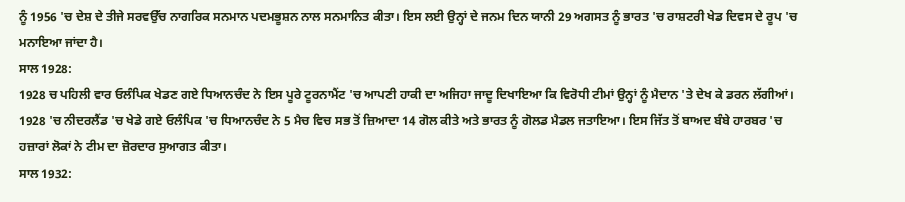ਨੂੰ 1956 'ਚ ਦੇਸ਼ ਦੇ ਤੀਜੇ ਸਰਵਉੱਚ ਨਾਗਰਿਕ ਸਨਮਾਨ ਪਦਮਭੂਸ਼ਨ ਨਾਲ ਸਨਮਾਨਿਤ ਕੀਤਾ। ਇਸ ਲਈ ਉਨ੍ਹਾਂ ਦੇ ਜਨਮ ਦਿਨ ਯਾਨੀ 29 ਅਗਸਤ ਨੂੰ ਭਾਰਤ 'ਚ ਰਾਸ਼ਟਰੀ ਖੇਡ ਦਿਵਸ ਦੇ ਰੂਪ 'ਚ ਮਨਾਇਆ ਜਾਂਦਾ ਹੈ।
ਸਾਲ 1928:
1928 ਚ ਪਹਿਲੀ ਵਾਰ ਓਲੰਪਿਕ ਖੇਡਣ ਗਏ ਧਿਆਨਚੰਦ ਨੇ ਇਸ ਪੂਰੇ ਟੂਰਨਾਮੈਂਟ 'ਚ ਆਪਣੀ ਹਾਕੀ ਦਾ ਅਜਿਹਾ ਜਾਦੂ ਦਿਖਾਇਆ ਕਿ ਵਿਰੋਧੀ ਟੀਮਾਂ ਉਨ੍ਹਾਂ ਨੂੰ ਮੈਦਾਨ 'ਤੇ ਦੇਖ ਕੇ ਡਰਨ ਲੱਗੀਆਂ। 1928 'ਚ ਨੀਦਰਲੈਂਡ 'ਚ ਖੇਡੇ ਗਏ ਓਲੰਪਿਕ 'ਚ ਧਿਆਨਚੰਦ ਨੇ 5 ਮੈਚ ਵਿਚ ਸਭ ਤੋਂ ਜ਼ਿਆਦਾ 14 ਗੋਲ ਕੀਤੇ ਅਤੇ ਭਾਰਤ ਨੂੰ ਗੋਲਡ ਮੈਡਲ ਜਤਾਇਆ। ਇਸ ਜਿੱਤ ਤੋਂ ਬਾਅਦ ਬੰਬੇ ਹਾਰਬਰ 'ਚ ਹਜ਼ਾਰਾਂ ਲੋਕਾਂ ਨੇ ਟੀਮ ਦਾ ਜ਼ੋਰਦਾਰ ਸੁਆਗਤ ਕੀਤਾ।
ਸਾਲ 1932: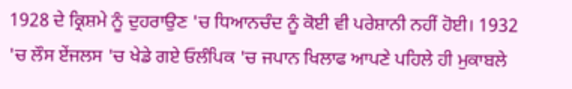1928 ਦੇ ਕ੍ਰਿਸ਼ਮੇ ਨੂੰ ਦੁਹਰਾਉਣ 'ਚ ਧਿਆਨਚੰਦ ਨੂੰ ਕੋਈ ਵੀ ਪਰੇਸ਼ਾਨੀ ਨਹੀਂ ਹੋਈ। 1932 'ਚ ਲੌਸ ਏਂਜਲਸ 'ਚ ਖੇਡੇ ਗਏ ਓਲੰਪਿਕ 'ਚ ਜਪਾਨ ਖਿਲਾਫ ਆਪਣੇ ਪਹਿਲੇ ਹੀ ਮੁਕਾਬਲੇ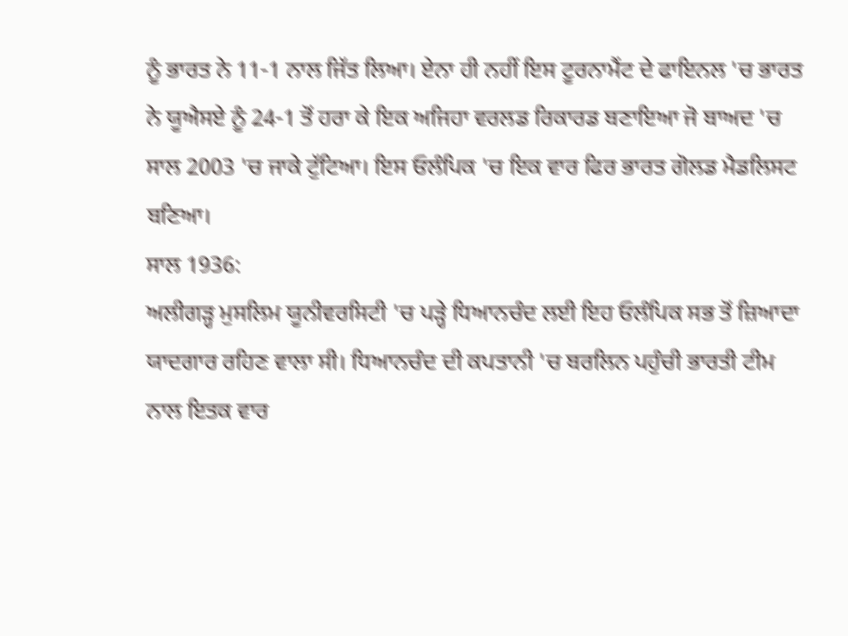ਨੂੰ ਭਾਰਤ ਨੇ 11-1 ਨਾਲ ਜਿੱਤ ਲਿਆ। ਏਨਾ ਹੀ ਨਹੀਂ ਇਸ ਟੂਰਨਾਮੈਂਟ ਦੇ ਫਾਇਨਲ 'ਚ ਭਾਰਤ ਨੇ ਯੂਐਸਏ ਨੂੰ 24-1 ਤੋਂ ਹਰਾ ਕੇ ਇਕ ਅਜਿਹਾ ਵਰਲਡ ਰਿਕਾਰਡ ਬਣਾਇਆ ਜੋ ਬਾਅਦ 'ਚ ਸਾਲ 2003 'ਚ ਜਾਕੇ ਟੁੱਟਿਆ। ਇਸ ਓਲੰਪਿਕ 'ਚ ਇਕ ਵਾਰ ਫਿਰ ਭਾਰਤ ਗੋਲਡ ਮੈਡਲਿਸਟ ਬਣਿਆ।
ਸਾਲ 1936:
ਅਲੀਗੜ੍ਹ ਮੁਸਲਿਮ ਯੂਨੀਵਰਸਿਟੀ 'ਚ ਪੜ੍ਹੇ ਧਿਆਨਚੰਦ ਲਈ ਇਹ ਓਲੰਪਿਕ ਸਭ ਤੋਂ ਜ਼ਿਆਦਾ ਯਾਦਗਾਰ ਰਹਿਣ ਵਾਲਾ ਸੀ। ਧਿਆਨਚੰਦ ਦੀ ਕਪਤਾਨੀ 'ਚ ਬਰਲਿਨ ਪਹੁੰਚੀ ਭਾਰਤੀ ਟੀਮ ਨਾਲ ਇਤਕ ਵਾਰ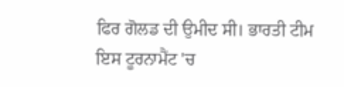ਫਿਰ ਗੋਲਡ ਦੀ ਉਮੀਦ ਸੀ। ਭਾਰਤੀ ਟੀਮ ਇਸ ਟੂਰਨਾਮੈਂਟ 'ਚ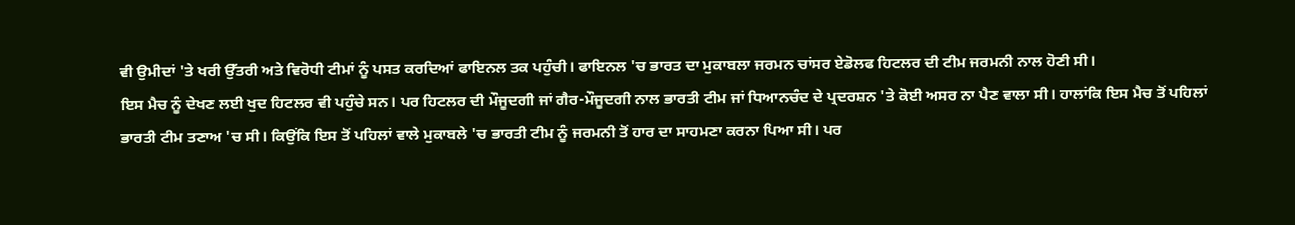ਵੀ ਉਮੀਦਾਂ 'ਤੇ ਖਰੀ ਉੱਤਰੀ ਅਤੇ ਵਿਰੋਧੀ ਟੀਮਾਂ ਨੂੰ ਪਸਤ ਕਰਦਿਆਂ ਫਾਇਨਲ ਤਕ ਪਹੁੰਚੀ। ਫਾਇਨਲ 'ਚ ਭਾਰਤ ਦਾ ਮੁਕਾਬਲਾ ਜਰਮਨ ਚਾਂਸਰ ਏਡੋਲਫ ਹਿਟਲਰ ਦੀ ਟੀਮ ਜਰਮਨੀ ਨਾਲ ਹੋਣੀ ਸੀ।
ਇਸ ਮੈਚ ਨੂੰ ਦੇਖਣ ਲਈ ਖੁਦ ਹਿਟਲਰ ਵੀ ਪਹੁੰਚੇ ਸਨ। ਪਰ ਹਿਟਲਰ ਦੀ ਮੌਜੂਦਗੀ ਜਾਂ ਗੈਰ-ਮੌਜੂਦਗੀ ਨਾਲ ਭਾਰਤੀ ਟੀਮ ਜਾਂ ਧਿਆਨਚੰਦ ਦੇ ਪ੍ਰਦਰਸ਼ਨ 'ਤੇ ਕੋਈ ਅਸਰ ਨਾ ਪੈਣ ਵਾਲਾ ਸੀ। ਹਾਲਾਂਕਿ ਇਸ ਮੈਚ ਤੋਂ ਪਹਿਲਾਂ ਭਾਰਤੀ ਟੀਮ ਤਣਾਅ 'ਚ ਸੀ। ਕਿਉਂਕਿ ਇਸ ਤੋਂ ਪਹਿਲਾਂ ਵਾਲੇ ਮੁਕਾਬਲੇ 'ਚ ਭਾਰਤੀ ਟੀਮ ਨੂੰ ਜਰਮਨੀ ਤੋਂ ਹਾਰ ਦਾ ਸਾਹਮਣਾ ਕਰਨਾ ਪਿਆ ਸੀ। ਪਰ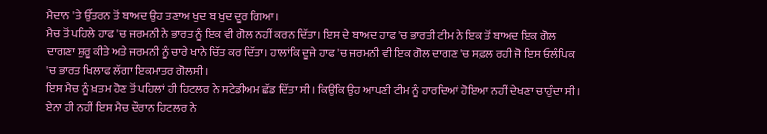ਮੈਦਾਨ 'ਤੇ ਉੱਤਰਨ ਤੋਂ ਬਾਅਦ ਉਹ ਤਣਾਅ ਖੁਦ ਬ ਖੁਦ ਦੂਰ ਗਿਆ।
ਮੈਚ ਤੋਂ ਪਹਿਲੇ ਹਾਫ 'ਚ ਜਰਮਨੀ ਨੇ ਭਾਰਤ ਨੂੰ ਇਕ ਵੀ ਗੋਲ ਨਹੀਂ ਕਰਨ ਦਿੱਤਾ। ਇਸ ਦੇ ਬਾਅਦ ਹਾਫ 'ਚ ਭਾਰਤੀ ਟੀਮ ਨੇ ਇਕ ਤੋਂ ਬਾਅਦ ਇਕ ਗੋਲ ਦਾਗਣਾ ਸ਼ੁਰੂ ਕੀਤੇ ਅਤੇ ਜਰਮਨੀ ਨੂੰ ਚਾਰੇ ਖਾਨੇ ਚਿੱਤ ਕਰ ਦਿੱਤਾ। ਹਾਲਾਂਕਿ ਦੂਜੇ ਹਾਫ 'ਚ ਜਰਮਨੀ ਵੀ ਇਕ ਗੋਲ ਦਾਗਣ 'ਚ ਸਫ਼ਲ ਰਹੀ ਜੋ ਇਸ ਓਲੰਪਿਕ 'ਚ ਭਾਰਤ ਖਿਲਾਫ ਲੱਗਾ ਇਕਮਾਤਰ ਗੋਲਸੀ।
ਇਸ ਮੈਚ ਨੂੰ ਖ਼ਤਮ ਹੋਣ ਤੋਂ ਪਹਿਲਾਂ ਹੀ ਹਿਟਲਰ ਨੇ ਸਟੇਡੀਅਮ ਛੱਡ ਦਿੱਤਾ ਸੀ। ਕਿਉਂਕਿ ਉਹ ਆਪਣੀ ਟੀਮ ਨੂੰ ਹਾਰਦਿਆਂ ਹੋਇਆ ਨਹੀਂ ਦੇਖਣਾ ਚਾਹੁੰਦਾ ਸੀ। ਏਨਾ ਹੀ ਨਹੀਂ ਇਸ ਮੈਚ ਦੌਰਾਨ ਹਿਟਲਰ ਨੇ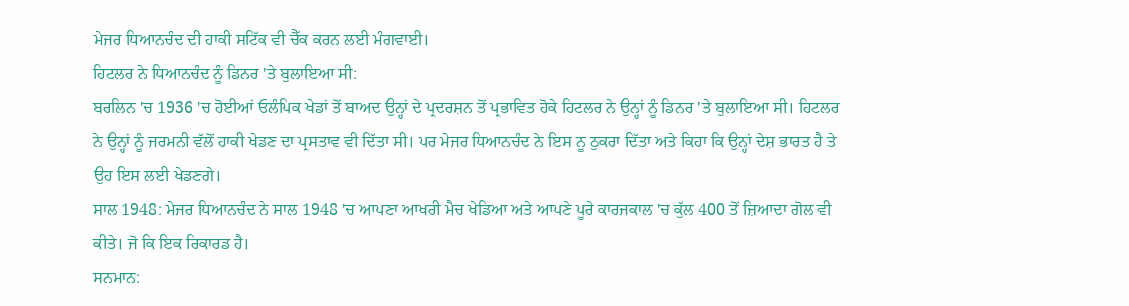ਮੇਜਰ ਧਿਆਨਚੰਦ ਦੀ ਹਾਕੀ ਸਟਿੱਕ ਵੀ ਚੈੱਕ ਕਰਨ ਲਈ ਮੰਗਵਾਈ।
ਹਿਟਲਰ ਨੇ ਧਿਆਨਚੰਦ ਨੂੰ ਡਿਨਰ 'ਤੇ ਬੁਲਾਇਆ ਸੀ:
ਬਰਲਿਨ 'ਚ 1936 'ਚ ਹੋਈਆਂ ਓਲੰਪਿਕ ਖੇਡਾਂ ਤੋਂ ਬਾਅਦ ਉਨ੍ਹਾਂ ਦੇ ਪ੍ਰਦਰਸ਼ਨ ਤੋਂ ਪ੍ਰਭਾਵਿਤ ਹੋਕੇ ਹਿਟਲਰ ਨੇ ਉਨ੍ਹਾਂ ਨੂੰ ਡਿਨਰ 'ਤੇ ਬੁਲਾਇਆ ਸੀ। ਹਿਟਲਰ ਨੇ ਉਨ੍ਹਾਂ ਨੂੰ ਜਰਮਨੀ ਵੱਲੋਂ ਹਾਕੀ ਖੇਡਣ ਦਾ ਪ੍ਰਸਤਾਵ ਵੀ ਦਿੱਤਾ ਸੀ। ਪਰ ਮੇਜਰ ਧਿਆਨਚੰਦ ਨੇ ਇਸ ਨੂ ਠੁਕਰਾ ਦਿੱਤਾ ਅਤੇ ਕਿਹਾ ਕਿ ਉਨ੍ਹਾਂ ਦੇਸ਼ ਭਾਰਤ ਹੈ ਤੇ ਉਹ ਇਸ ਲਈ ਖੇਡਣਗੇ।
ਸਾਲ 1948: ਮੇਜਰ ਧਿਆਨਚੰਦ ਨੇ ਸਾਲ 1948 'ਚ ਆਪਣਾ ਆਖਰੀ ਮੈਚ ਖੇਡਿਆ ਅਤੇ ਆਪਣੇ ਪੂਰੇ ਕਾਰਜਕਾਲ 'ਚ ਕੁੱਲ 400 ਤੋਂ ਜ਼ਿਆਦਾ ਗੋਲ ਵੀ ਕੀਤੇ। ਜੋ ਕਿ ਇਕ ਰਿਕਾਰਡ ਹੈ।
ਸਨਮਾਨ: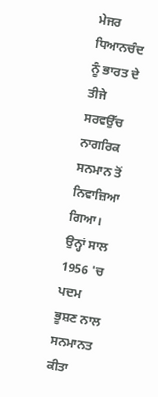ਮੇਜਰ ਧਿਆਨਚੰਦ ਨੂੰ ਭਾਰਤ ਦੇ ਤੀਜੇ ਸਰਵਉੱਚ ਨਾਗਰਿਕ ਸਨਮਾਨ ਤੋਂ ਨਿਵਾਜ਼ਿਆ ਗਿਆ। ਉਨ੍ਹਾਂ ਸਾਲ 1956 'ਚ ਪਦਮ ਭੂਸ਼ਣ ਨਾਲ ਸਨਮਾਨਤ ਕੀਤਾ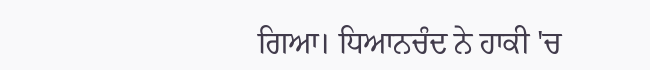ਗਿਆ। ਧਿਆਨਚੰਦ ਨੇ ਹਾਕੀ 'ਚ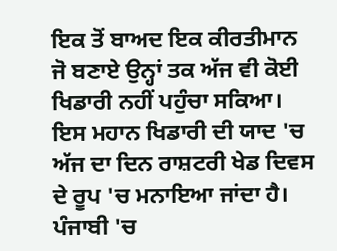ਇਕ ਤੋਂ ਬਾਅਦ ਇਕ ਕੀਰਤੀਮਾਨ ਜੋ ਬਣਾਏ ਉਨ੍ਹਾਂ ਤਕ ਅੱਜ ਵੀ ਕੋਈ ਖਿਡਾਰੀ ਨਹੀਂ ਪਹੁੰਚਾ ਸਕਿਆ। ਇਸ ਮਹਾਨ ਖਿਡਾਰੀ ਦੀ ਯਾਦ 'ਚ ਅੱਜ ਦਾ ਦਿਨ ਰਾਸ਼ਟਰੀ ਖੇਡ ਦਿਵਸ ਦੇ ਰੂਪ 'ਚ ਮਨਾਇਆ ਜਾਂਦਾ ਹੈ।
ਪੰਜਾਬੀ 'ਚ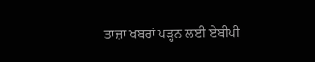ਤਾਜ਼ਾ ਖਬਰਾਂ ਪੜ੍ਹਨ ਲਈ ਏਬੀਪੀ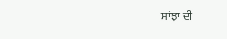ਸਾਂਝਾ ਦੀ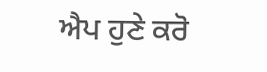ਐਪ ਹੁਣੇ ਕਰੋ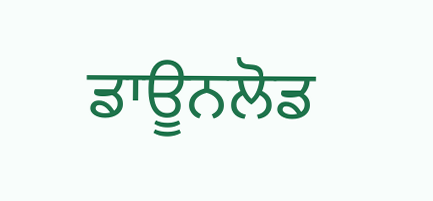ਡਾਊਨਲੋਡ